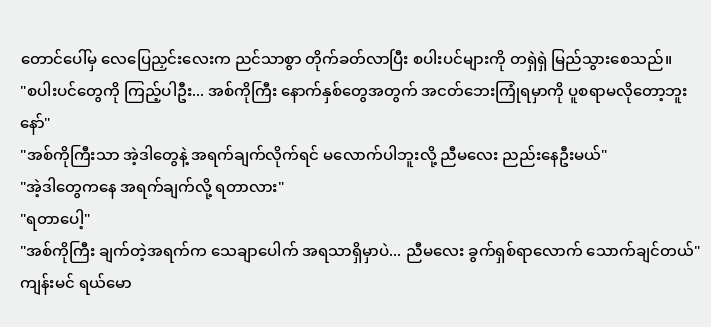တောင်ပေါ်မှ လေပြေညှင်းလေးက ညင်သာစွာ တိုက်ခတ်လာပြီး စပါးပင်များကို တရှဲရှဲ မြည်သွားစေသည်။
"စပါးပင်တွေကို ကြည့်ပါဦး... အစ်ကိုကြီး နောက်နှစ်တွေအတွက် အငတ်ဘေးကြုံရမှာကို ပူစရာမလိုတော့ဘူးနော်"
"အစ်ကိုကြီးသာ အဲ့ဒါတွေနဲ့ အရက်ချက်လိုက်ရင် မလောက်ပါဘူးလို့ ညီမလေး ညည်းနေဦးမယ်"
"အဲ့ဒါတွေကနေ အရက်ချက်လို့ ရတာလား"
"ရတာပေါ့"
"အစ်ကိုကြီး ချက်တဲ့အရက်က သေချာပေါက် အရသာရှိမှာပဲ... ညီမလေး ခွက်ရှစ်ရာလောက် သောက်ချင်တယ်"
ကျန်းမင် ရယ်မော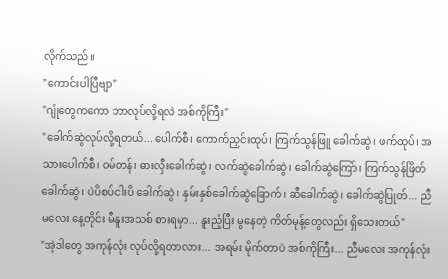လိုက်သည်။
"ကောင်းပါပြီဗျာ"
"ဂျုံတွေကကော ဘာလုပ်လို့ရလဲ အစ်ကိုကြီး"
"ခေါက်ဆွဲလုပ်လို့ရတယ်... ပေါက်စီ၊ ကောက်ညှင်းထုပ်၊ ကြက်သွန်ဖြူ ခေါက်ဆွဲ၊ ဖက်ထုပ်၊ အသားပေါက်စီ၊ ဝမ်တန်၊ ဓားလှီးခေါက်ဆွဲ၊ လက်ဆွဲခေါက်ဆွဲ၊ ခေါက်ဆွဲကြော်၊ ကြက်သွန်ဖြိတ် ခေါက်ဆွဲ၊ ပဲပိစပ်ငါးပိ ခေါက်ဆွဲ၊ နှမ်းနှစ်ခေါက်ဆွဲခြောက်၊ ဆီခေါက်ဆွဲ၊ ခေါက်ဆွဲပြုတ်... ညီမလေး နေ့တိုင်း မီနူးအသစ် စားရမှာ... နူးညံ့ပြီး မွနေတဲ့ ကိတ်မုန့်တွေလည်း ရှိသေးတယ်"
"အဲ့ဒါတွေ အကုန်လုံး လုပ်လို့ရတာလား... အရမ်း မိုက်တာပဲ အစ်ကိုကြီး... ညီမလေး အကုန်လုံး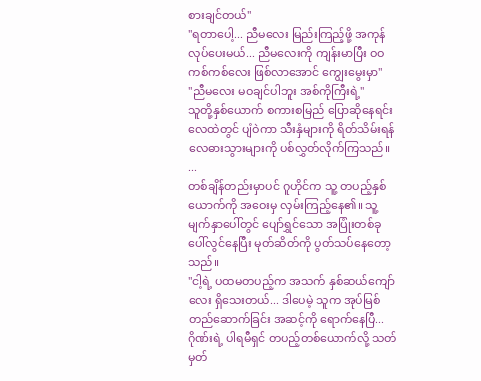စားချင်တယ်"
"ရတာပေါ့... ညီမလေး မြည်းကြည့်ဖို့ အကုန်လုပ်ပေးမယ်... ညီမလေးကို ကျန်းမာပြီး ဝဝကစ်ကစ်လေး ဖြစ်လာအောင် ကျွေးမွေးမှာ"
"ညီမလေး မဝချင်ပါဘူး အစ်ကိုကြီးရဲ့"
သူတို့နှစ်ယောက် စကားစမြည် ပြောဆိုနေရင်း လေထဲတွင် ပျံဝဲကာ သီးနှံများကို ရိတ်သိမ်းရန် လေဓားသွားများကို ပစ်လွှတ်လိုက်ကြသည်။
...
တစ်ချိန်တည်းမှာပင် ဂူဟိုင်က သူ့ တပည့်နှစ်ယောက်ကို အဝေးမှ လှမ်းကြည့်နေ၏။ သူ့မျက်နှာပေါ်တွင် ပျော်ရွှင်သော အပြုံးတစ်ခု ပေါ်လွင်နေပြီး မုတ်ဆိတ်ကို ပွတ်သပ်နေတော့သည်။
"ငါ့ရဲ့ ပထမတပည့်က အသက် နှစ်ဆယ်ကျော်လေး ရှိသေးတယ်... ဒါပေမဲ့ သူက အုပ်မြစ်တည်ဆောက်ခြင်း အဆင့်ကို ရောက်နေပြီ... ဂိုဏ်းရဲ့ ပါရမီရှင် တပည့်တစ်ယောက်လို့ သတ်မှတ်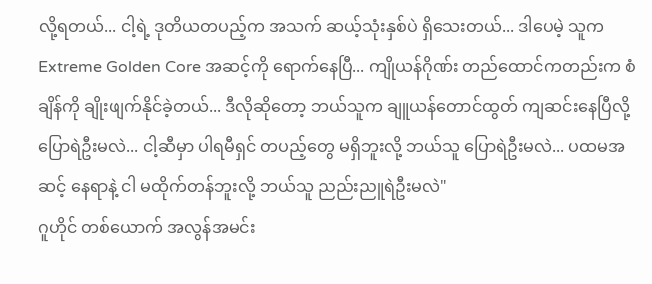လို့ရတယ်... ငါ့ရဲ့ ဒုတိယတပည့်က အသက် ဆယ့်သုံးနှစ်ပဲ ရှိသေးတယ်... ဒါပေမဲ့ သူက Extreme Golden Core အဆင့်ကို ရောက်နေပြီ... ကျိုယန်ဂိုဏ်း တည်ထောင်ကတည်းက စံချိန်ကို ချိုးဖျက်နိုင်ခဲ့တယ်... ဒီလိုဆိုတော့ ဘယ်သူက ချူယန်တောင်ထွတ် ကျဆင်းနေပြီလို့ ပြောရဲဦးမလဲ... ငါ့ဆီမှာ ပါရမီရှင် တပည့်တွေ မရှိဘူးလို့ ဘယ်သူ ပြောရဲဦးမလဲ... ပထမအဆင့် နေရာနဲ့ ငါ မထိုက်တန်ဘူးလို့ ဘယ်သူ ညည်းညူရဲဦးမလဲ"
ဂူဟိုင် တစ်ယောက် အလွန်အမင်း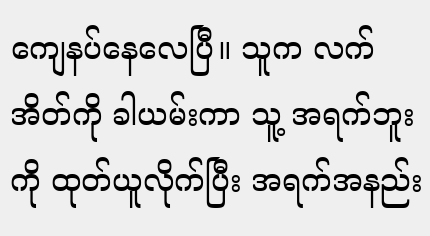ကျေနပ်နေလေပြီ။ သူက လက်အိတ်ကို ခါယမ်းကာ သူ့ အရက်ဘူးကို ထုတ်ယူလိုက်ပြီး အရက်အနည်း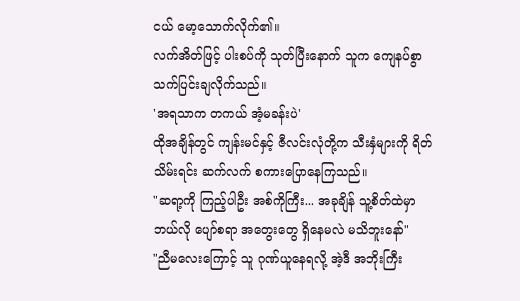ငယ် မော့သောက်လိုက်၏။
လက်အိတ်ဖြင့် ပါးစပ်ကို သုတ်ပြီးနောက် သူက ကျေနပ်စွာ သက်ပြင်းချလိုက်သည်။
'အရသာက တကယ် အံ့မခန်းပဲ'
ထိုအချိန်တွင် ကျန်းမင်နှင့် ဇီလင်းလုံတို့က သီးနှံများကို ရိတ်သိမ်းရင်း ဆက်လက် စကားပြောနေကြသည်။
"ဆရာ့ကို ကြည့်ပါဦး အစ်ကိုကြီး... အခုချိန် သူ့စိတ်ထဲမှာ ဘယ်လို ပျော်စရာ အတွေးတွေ ရှိနေမလဲ မသိဘူးနော်"
"ညီမလေးကြောင့် သူ ဂုဏ်ယူနေရလို့ အဲ့ဒီ အဘိုးကြီး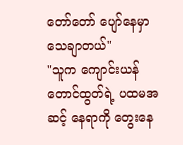တော်တော် ပျော်နေမှာ သေချာတယ်"
"သူက ကျောင်းယန် တောင်ထွတ်ရဲ့ ပထမအဆင့် နေရာကို တွေးနေ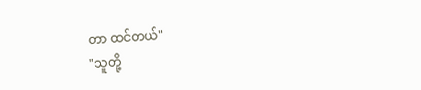တာ ထင်တယ်"
"သူတို့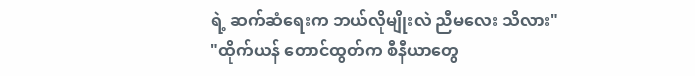ရဲ့ ဆက်ဆံရေးက ဘယ်လိုမျိုးလဲ ညီမလေး သိလား"
"ထိုက်ယန် တောင်ထွတ်က စီနီယာတွေ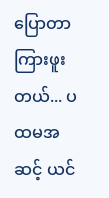ပြောတာ ကြားဖူးတယ်... ပထမအဆင့် ယင်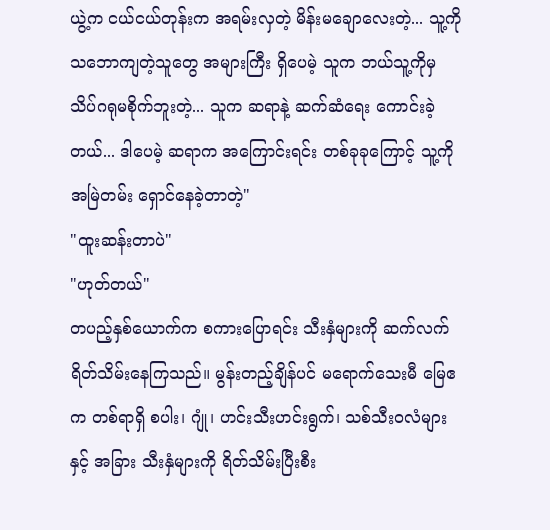ယွဲ့က ငယ်ငယ်တုန်းက အရမ်းလှတဲ့ မိန်းမချောလေးတဲ့... သူ့ကို သဘောကျတဲ့သူတွေ အများကြီး ရှိပေမဲ့ သူက ဘယ်သူ့ကိုမှ သိပ်ဂရုမစိုက်ဘူးတဲ့... သူက ဆရာနဲ့ ဆက်ဆံရေး ကောင်းခဲ့တယ်... ဒါပေမဲ့ ဆရာက အကြောင်းရင်း တစ်ခုခုကြောင့် သူ့ကို အမြဲတမ်း ရှောင်နေခဲ့တာတဲ့"
"ထူးဆန်းတာပဲ"
"ဟုတ်တယ်"
တပည့်နှစ်ယောက်က စကားပြောရင်း သီးနှံများကို ဆက်လက် ရိတ်သိမ်းနေကြသည်။ မွန်းတည့်ချိန်ပင် မရောက်သေးမီ မြေဧက တစ်ရာရှိ စပါး၊ ဂျုံ၊ ဟင်းသီးဟင်းရွက်၊ သစ်သီးဝလံများနှင့် အခြား သီးနှံများကို ရိတ်သိမ်းပြီးစီး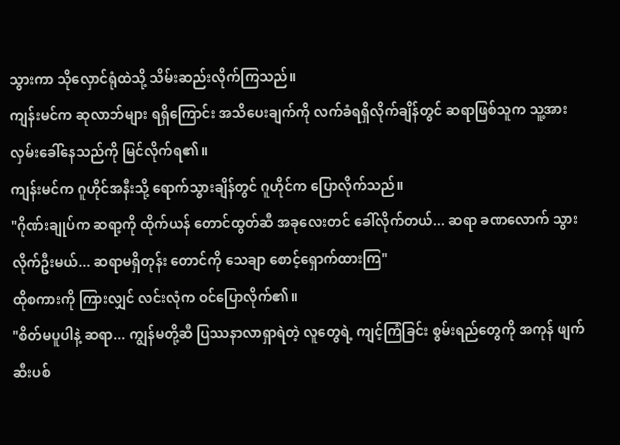သွားကာ သိုလှောင်ရုံထဲသို့ သိမ်းဆည်းလိုက်ကြသည်။
ကျန်းမင်က ဆုလာဘ်များ ရရှိကြောင်း အသိပေးချက်ကို လက်ခံရရှိလိုက်ချိန်တွင် ဆရာဖြစ်သူက သူ့အား လှမ်းခေါ်နေသည်ကို မြင်လိုက်ရ၏။
ကျန်းမင်က ဂူဟိုင်အနီးသို့ ရောက်သွားချိန်တွင် ဂူဟိုင်က ပြောလိုက်သည်။
"ဂိုဏ်းချုပ်က ဆရာ့ကို ထိုက်ယန် တောင်ထွတ်ဆီ အခုလေးတင် ခေါ်လိုက်တယ်... ဆရာ ခဏလောက် သွားလိုက်ဦးမယ်... ဆရာမရှိတုန်း တောင်ကို သေချာ စောင့်ရှောက်ထားကြ"
ထိုစကားကို ကြားလျှင် လင်းလုံက ဝင်ပြောလိုက်၏။
"စိတ်မပူပါနဲ့ ဆရာ... ကျွန်မတို့ဆီ ပြဿနာလာရှာရဲတဲ့ လူတွေရဲ့ ကျင့်ကြံခြင်း စွမ်းရည်တွေကို အကုန် ဖျက်ဆီးပစ်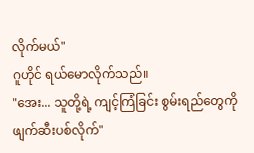လိုက်မယ်"
ဂူဟိုင် ရယ်မောလိုက်သည်။
"အေး... သူတို့ရဲ့ ကျင့်ကြံခြင်း စွမ်းရည်တွေကို ဖျက်ဆီးပစ်လိုက်"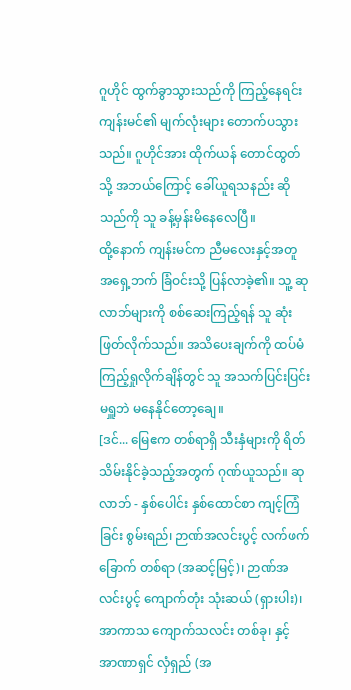ဂူဟိုင် ထွက်ခွာသွားသည်ကို ကြည့်နေရင်း ကျန်းမင်၏ မျက်လုံးများ တောက်ပသွားသည်။ ဂူဟိုင်အား ထိုက်ယန် တောင်ထွတ်သို့ အဘယ်ကြောင့် ခေါ်ယူရသနည်း ဆိုသည်ကို သူ ခန့်မှန်းမိနေလေပြီ။
ထို့နောက် ကျန်းမင်က ညီမလေးနှင့်အတူ အရှေ့ဘက် ခြံဝင်းသို့ ပြန်လာခဲ့၏။ သူ့ ဆုလာဘ်များကို စစ်ဆေးကြည့်ရန် သူ ဆုံးဖြတ်လိုက်သည်။ အသိပေးချက်ကို ထပ်မံ ကြည့်ရှုလိုက်ချိန်တွင် သူ အသက်ပြင်းပြင်း မရှူဘဲ မနေနိုင်တော့ချေ။
[ဒင်... မြေဧက တစ်ရာရှိ သီးနှံများကို ရိတ်သိမ်းနိုင်ခဲ့သည့်အတွက် ဂုဏ်ယူသည်။ ဆုလာဘ် - နှစ်ပေါင်း နှစ်ထောင်စာ ကျင့်ကြံခြင်း စွမ်းရည်၊ ဉာဏ်အလင်းပွင့် လက်ဖက်ခြောက် တစ်ရာ (အဆင့်မြင့်)၊ ဉာဏ်အလင်းပွင့် ကျောက်တုံး သုံးဆယ် (ရှားပါး)၊ အာကာသ ကျောက်သလင်း တစ်ခု၊ နှင့် အာဏာရှင် လှံရှည် (အ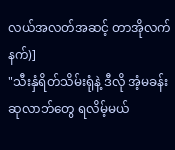လယ်အလတ်အဆင့် တာအိုလက်နက်)]
"သီးနှံရိတ်သိမ်းရုံနဲ့ ဒီလို အံ့မခန်း ဆုလာဘ်တွေ ရလိမ့်မယ်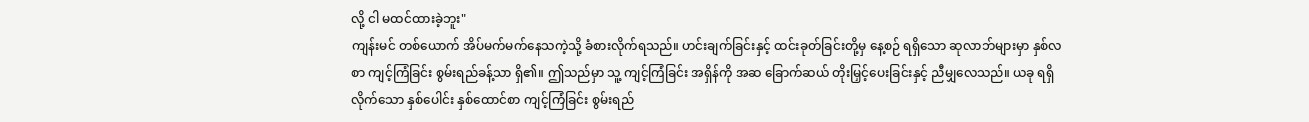လို့ ငါ မထင်ထားခဲ့ဘူး"
ကျန်းမင် တစ်ယောက် အိပ်မက်မက်နေသကဲ့သို့ ခံစားလိုက်ရသည်။ ဟင်းချက်ခြင်းနှင့် ထင်းခုတ်ခြင်းတို့မှ နေ့စဉ် ရရှိသော ဆုလာဘ်များမှာ နှစ်လစာ ကျင့်ကြံခြင်း စွမ်းရည်ခန့်သာ ရှိ၏။ ဤသည်မှာ သူ့ ကျင့်ကြံခြင်း အရှိန်ကို အဆ ခြောက်ဆယ် တိုးမြှင့်ပေးခြင်းနှင့် ညီမျှလေသည်။ ယခု ရရှိလိုက်သော နှစ်ပေါင်း နှစ်ထောင်စာ ကျင့်ကြံခြင်း စွမ်းရည်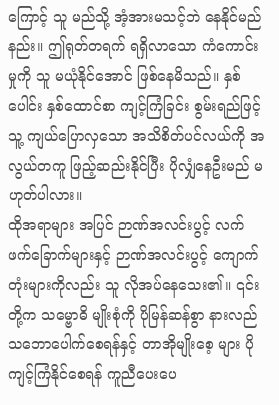ကြောင့် သူ မည်သို့ အံ့အားမသင့်ဘဲ နေနိုင်မည်နည်း။ ဤရုတ်တရက် ရရှိလာသော ကံကောင်းမှုကို သူ မယုံနိုင်အောင် ဖြစ်နေမိသည်။ နှစ်ပေါင်း နှစ်ထောင်စာ ကျင့်ကြံခြင်း စွမ်းရည်ဖြင့် သူ့ ကျယ်ပြောလှသော အသိစိတ်ပင်လယ်ကို အလွယ်တကူ ဖြည့်ဆည်းနိုင်ပြီး ပိုလျှံနေဦးမည် မဟုတ်ပါလား။
ထိုအရာများ အပြင် ဉာဏ်အလင်းပွင့် လက်ဖက်ခြောက်များနှင့် ဉာဏ်အလင်းပွင့် ကျောက်တုံးများကိုလည်း သူ လိုအပ်နေသေး၏။ ၎င်းတို့က သမ္ဗောဓိ မျိုးစုံကို ပိုမြန်ဆန်စွာ နားလည်သဘောပေါက်စေရန်နှင့် တာအိုမျိုးစေ့ များ ပိုကျင့်ကြံနိုင်စေရန် ကူညီပေးပေ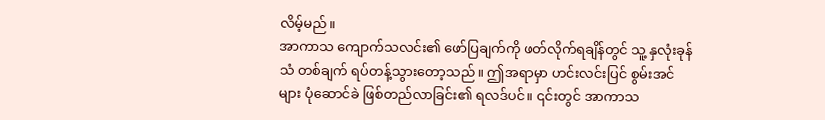လိမ့်မည်။
အာကာသ ကျောက်သလင်း၏ ဖော်ပြချက်ကို ဖတ်လိုက်ရချိန်တွင် သူ့ နှလုံးခုန်သံ တစ်ချက် ရပ်တန့်သွားတော့သည်။ ဤအရာမှာ ဟင်းလင်းပြင် စွမ်းအင်များ ပုံဆောင်ခဲ ဖြစ်တည်လာခြင်း၏ ရလဒ်ပင်။ ၎င်းတွင် အာကာသ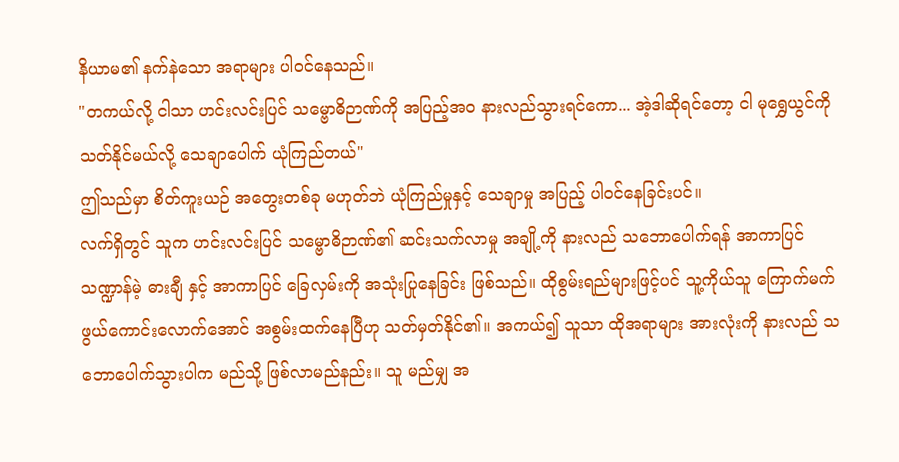နိယာမ၏ နက်နဲသော အရာများ ပါဝင်နေသည်။
"တကယ်လို့ ငါသာ ဟင်းလင်းပြင် သမ္ဗောဓိဉာဏ်ကို အပြည့်အဝ နားလည်သွားရင်ကော... အဲ့ဒါဆိုရင်တော့ ငါ မုရွှေယွင်ကို သတ်နိုင်မယ်လို့ သေချာပေါက် ယုံကြည်တယ်"
ဤသည်မှာ စိတ်ကူးယဉ် အတွေးတစ်ခု မဟုတ်ဘဲ ယုံကြည်မှုနှင့် သေချာမှု အပြည့် ပါဝင်နေခြင်းပင်။
လက်ရှိတွင် သူက ဟင်းလင်းပြင် သမ္ဗောဓိဉာဏ်၏ ဆင်းသက်လာမှု အချို့ကို နားလည် သဘောပေါက်ရန် အာကာပြင် သဏ္ဍာန်မဲ့ ဓားချီ နှင့် အာကာပြင် ခြေလှမ်းကို အသုံးပြုနေခြင်း ဖြစ်သည်။ ထိုစွမ်းရည်များဖြင့်ပင် သူ့ကိုယ်သူ ကြောက်မက်ဖွယ်ကောင်းလောက်အောင် အစွမ်းထက်နေပြီဟု သတ်မှတ်နိုင်၏။ အကယ်၍ သူသာ ထိုအရာများ အားလုံးကို နားလည် သဘောပေါက်သွားပါက မည်သို့ ဖြစ်လာမည်နည်း။ သူ မည်မျှ အ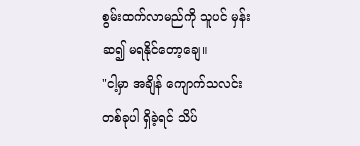စွမ်းထက်လာမည်ကို သူပင် မှန်းဆ၍ မရနိုင်တော့ချေ။
"ငါ့မှာ အချိန် ကျောက်သလင်း တစ်ခုပါ ရှိခဲ့ရင် သိပ်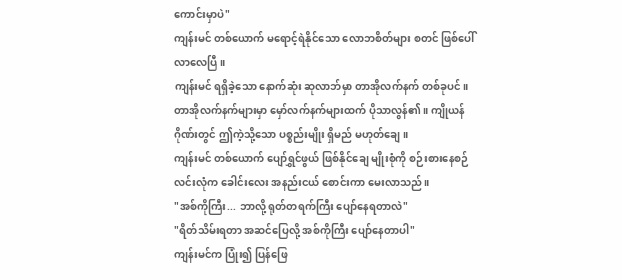ကောင်းမှာပဲ"
ကျန်းမင် တစ်ယောက် မရောင့်ရဲနိုင်သော လောဘစိတ်များ စတင် ဖြစ်ပေါ်လာလေပြီ။
ကျန်းမင် ရရှိခဲ့သော နောက်ဆုံး ဆုလာဘ်မှာ တာအိုလက်နက် တစ်ခုပင်။ တာအိုလက်နက်များမှာ မှော်လက်နက်များထက် ပိုသာလွန်၏။ ကျိုယန်ဂိုဏ်းတွင် ဤကဲ့သို့သော ပစ္စည်းမျိုး ရှိမည် မဟုတ်ချေ။
ကျန်းမင် တစ်ယောက် ပျော်ရွှင်ဖွယ် ဖြစ်နိုင်ချေ မျိုးစုံကို စဉ်းစားနေစဉ် လင်းလုံက ခေါင်းလေး အနည်းငယ် စောင်းကာ မေးလာသည်။
"အစ်ကိုကြီး... ဘာလို့ ရုတ်တရက်ကြီး ပျော်နေရတာလဲ"
"ရိတ်သိမ်းရတာ အဆင်ပြေလို့ အစ်ကိုကြီး ပျော်နေတာပါ"
ကျန်းမင်က ပြုံး၍ ပြန်ဖြေ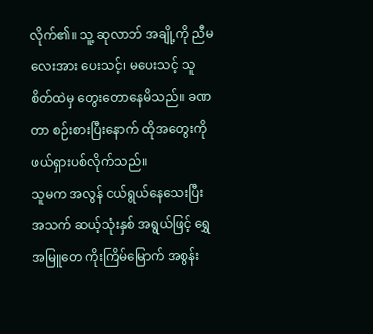လိုက်၏။ သူ့ ဆုလာဘ် အချို့ကို ညီမလေးအား ပေးသင့်၊ မပေးသင့် သူ စိတ်ထဲမှ တွေးတောနေမိသည်။ ခဏတာ စဉ်းစားပြီးနောက် ထိုအတွေးကို ဖယ်ရှားပစ်လိုက်သည်။
သူမက အလွန် ငယ်ရွယ်နေသေးပြီး အသက် ဆယ့်သုံးနှစ် အရွယ်ဖြင့် ရွှေအမြူတေ ကိုးကြိမ်မြောက် အစွန်း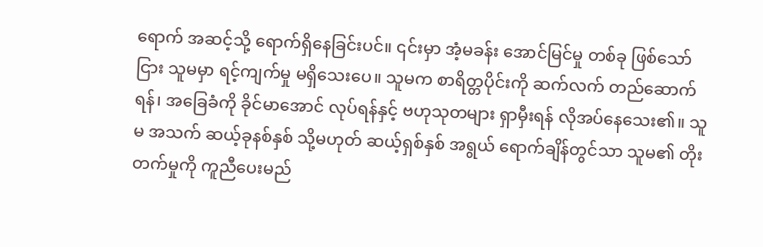ရောက် အဆင့်သို့ ရောက်ရှိနေခြင်းပင်။ ၎င်းမှာ အံ့မခန်း အောင်မြင်မှု တစ်ခု ဖြစ်သော်ငြား သူမမှာ ရင့်ကျက်မှု မရှိသေးပေ။ သူမက စာရိတ္တပိုင်းကို ဆက်လက် တည်ဆောက်ရန်၊ အခြေခံကို ခိုင်မာအောင် လုပ်ရန်နှင့် ဗဟုသုတများ ရှာမှီးရန် လိုအပ်နေသေး၏။ သူမ အသက် ဆယ့်ခုနစ်နှစ် သို့မဟုတ် ဆယ့်ရှစ်နှစ် အရွယ် ရောက်ချိန်တွင်သာ သူမ၏ တိုးတက်မှုကို ကူညီပေးမည်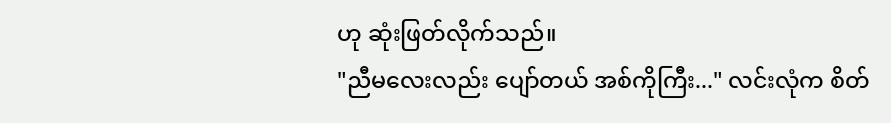ဟု ဆုံးဖြတ်လိုက်သည်။
"ညီမလေးလည်း ပျော်တယ် အစ်ကိုကြီး..." လင်းလုံက စိတ်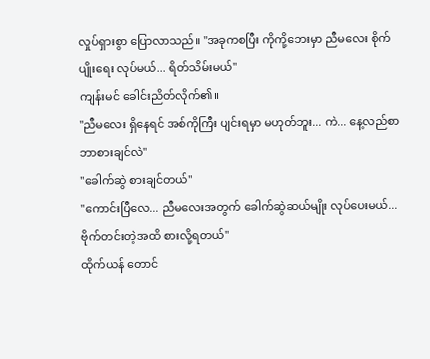လှုပ်ရှားစွာ ပြောလာသည်။ "အခုကစပြီး ကိုကို့ဘေးမှာ ညီမလေး စိုက်ပျိုးရေး လုပ်မယ်... ရိတ်သိမ်းမယ်"
ကျန်းမင် ခေါင်းညိတ်လိုက်၏။
"ညီမလေး ရှိနေရင် အစ်ကိုကြီး ပျင်းရမှာ မဟုတ်ဘူး... ကဲ... နေ့လည်စာ ဘာစားချင်လဲ"
"ခေါက်ဆွဲ စားချင်တယ်"
"ကောင်းပြီလေ... ညီမလေးအတွက် ခေါက်ဆွဲဆယ်မျိုး လုပ်ပေးမယ်... ဗိုက်တင်းတဲ့အထိ စားလို့ရတယ်"
ထိုက်ယန် တောင်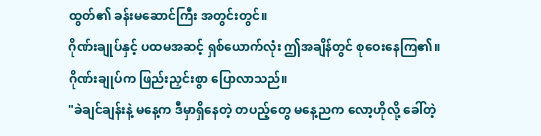ထွတ်၏ ခန်းမဆောင်ကြီး အတွင်းတွင်။
ဂိုဏ်းချုပ်နှင့် ပထမအဆင့် ရှစ်ယောက်လုံး ဤအချိန်တွင် စုဝေးနေကြ၏။
ဂိုဏ်းချုပ်က ဖြည်းညှင်းစွာ ပြောလာသည်။
"ခဲချင်ချန်းနဲ့ မနေ့က ဒီမှာရှိနေတဲ့ တပည့်တွေ မနေ့ညက လော့ဟိုလို့ ခေါ်တဲ့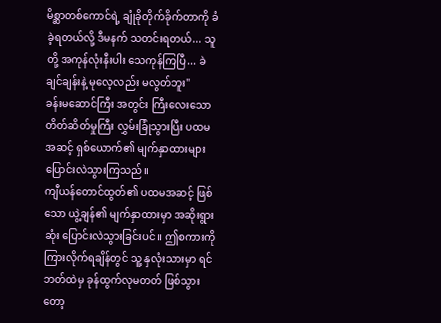မိစ္ဆာတစ်ကောင်ရဲ့ ချုံခိုတိုက်ခိုက်တာကို ခံခဲ့ရတယ်လို့ ဒီမနက် သတင်းရတယ်... သူတို့ အကုန်လုံးနီးပါး သေကုန်ကြပြီ... ခဲချင်ချန်းနဲ့ မုလေ့လည်း မလွတ်ဘူး"
ခန်းမဆောင်ကြီး အတွင်း ကြီးလေးသော တိတ်ဆိတ်မှုကြီး လွှမ်းခြုံသွားပြီး ပထမအဆင့် ရှစ်ယောက်၏ မျက်နှာထားများ ပြောင်းလဲသွားကြသည်။
ကျီယန်တောင်ထွတ်၏ ပထမအဆင့် ဖြစ်သော ယွဲ့ချန်၏ မျက်နှာထားမှာ အဆိုးရွားဆုံး ပြောင်းလဲသွားခြင်းပင်။ ဤစကားကို ကြားလိုက်ရချိန်တွင် သူ့ နှလုံးသားမှာ ရင်ဘတ်ထဲမှ ခုန်ထွက်လုမတတ် ဖြစ်သွားတော့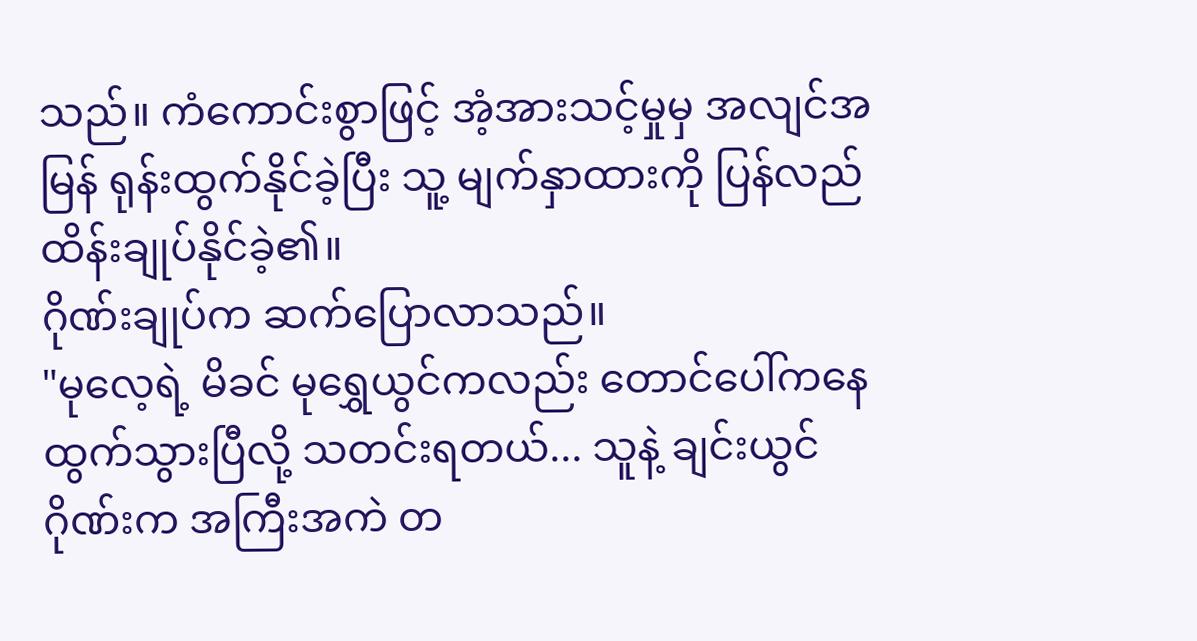သည်။ ကံကောင်းစွာဖြင့် အံ့အားသင့်မှုမှ အလျင်အမြန် ရုန်းထွက်နိုင်ခဲ့ပြီး သူ့ မျက်နှာထားကို ပြန်လည် ထိန်းချုပ်နိုင်ခဲ့၏။
ဂိုဏ်းချုပ်က ဆက်ပြောလာသည်။
"မုလေ့ရဲ့ မိခင် မုရွှေယွင်ကလည်း တောင်ပေါ်ကနေ ထွက်သွားပြီလို့ သတင်းရတယ်... သူနဲ့ ချင်းယွင်ဂိုဏ်းက အကြီးအကဲ တ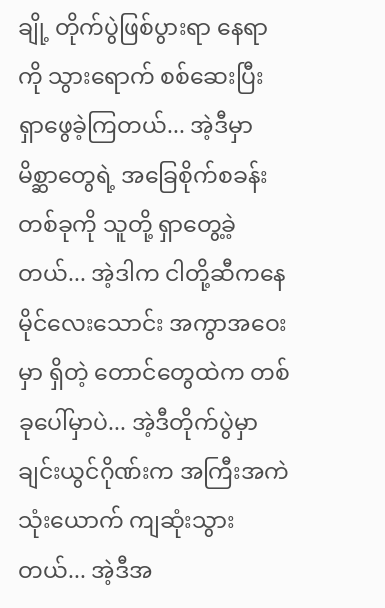ချို့ တိုက်ပွဲဖြစ်ပွားရာ နေရာကို သွားရောက် စစ်ဆေးပြီး ရှာဖွေခဲ့ကြတယ်... အဲ့ဒီမှာ မိစ္ဆာတွေရဲ့ အခြေစိုက်စခန်း တစ်ခုကို သူတို့ ရှာတွေ့ခဲ့တယ်... အဲ့ဒါက ငါတို့ဆီကနေ မိုင်လေးသောင်း အကွာအဝေးမှာ ရှိတဲ့ တောင်တွေထဲက တစ်ခုပေါ်မှာပဲ... အဲ့ဒီတိုက်ပွဲမှာ ချင်းယွင်ဂိုဏ်းက အကြီးအကဲ သုံးယောက် ကျဆုံးသွားတယ်... အဲ့ဒီအ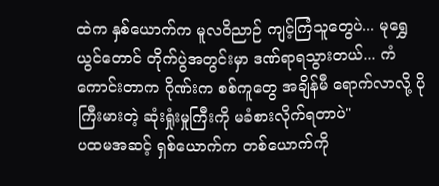ထဲက နှစ်ယောက်က မူလဝိညာဉ် ကျင့်ကြံသူတွေပဲ... မုရွှေယွင်တောင် တိုက်ပွဲအတွင်းမှာ ဒဏ်ရာရသွားတယ်... ကံကောင်းတာက ဂိုဏ်းက စစ်ကူတွေ အချိန်မီ ရောက်လာလို့ ပိုကြီးမားတဲ့ ဆုံးရှုံးမှုကြီးကို မခံစားလိုက်ရတာပဲ"
ပထမအဆင့် ရှစ်ယောက်က တစ်ယောက်ကို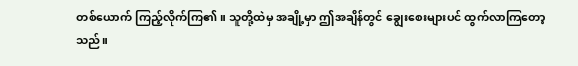တစ်ယောက် ကြည့်လိုက်ကြ၏။ သူတို့ထဲမှ အချို့မှာ ဤအချိန်တွင် ချွေးစေးများပင် ထွက်လာကြတော့သည်။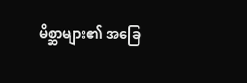မိစ္ဆာများ၏ အခြေ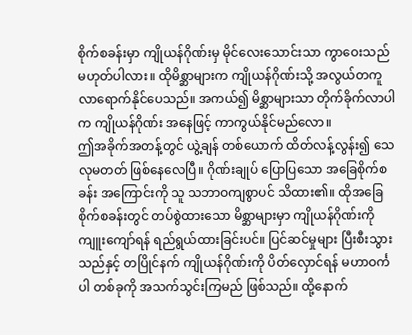စိုက်စခန်းမှာ ကျိုယန်ဂိုဏ်းမှ မိုင်လေးသောင်းသာ ကွာဝေးသည် မဟုတ်ပါလား။ ထိုမိစ္ဆာများက ကျိုယန်ဂိုဏ်းသို့ အလွယ်တကူ လာရောက်နိုင်ပေသည်။ အကယ်၍ မိစ္ဆာများသာ တိုက်ခိုက်လာပါက ကျိုယန်ဂိုဏ်း အနေဖြင့် ကာကွယ်နိုင်မည်လော။
ဤအခိုက်အတန့်တွင် ယွဲ့ချန် တစ်ယောက် ထိတ်လန့်လွန်း၍ သေလုမတတ် ဖြစ်နေလေပြီ။ ဂိုဏ်းချုပ် ပြောပြသော အခြေစိုက်စခန်း အကြောင်းကို သူ သဘာဝကျစွာပင် သိထား၏။ ထိုအခြေစိုက်စခန်းတွင် တပ်စွဲထားသော မိစ္ဆာများမှာ ကျိုယန်ဂိုဏ်းကို ကျူးကျော်ရန် ရည်ရွယ်ထားခြင်းပင်။ ပြင်ဆင်မှုများ ပြီးစီးသွားသည်နှင့် တပြိုင်နက် ကျိုယန်ဂိုဏ်းကို ပိတ်လှောင်ရန် မဟာဝင်္ကပါ တစ်ခုကို အသက်သွင်းကြမည် ဖြစ်သည်။ ထို့နောက်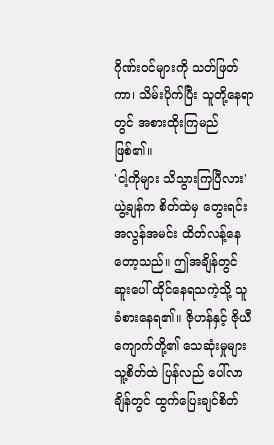ဂိုဏ်းဝင်များကို သတ်ဖြတ်ကာ၊ သိမ်းပိုက်ပြီး သူတို့နေရာတွင် အစားထိုးကြမည် ဖြစ်၏။
'ငါ့ကိုများ သိသွားကြပြီလား'
ယွဲ့ချန်က စိတ်ထဲမှ တွေးရင်း အလွန်အမင်း ထိတ်လန့်နေတော့သည်။ ဤအချိန်တွင် ဆူးပေါ် ထိုင်နေရသကဲ့သို့ သူ ခံစားနေရ၏။ ဇိုဟန်နှင့် ဇိုယီကျောက်တို့၏ သေဆုံးမှုများ သူ့စိတ်ထဲ ပြန်လည် ပေါ်လာချိန်တွင် ထွက်ပြေးချင်စိတ်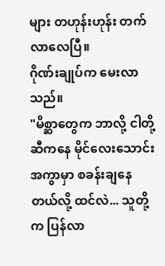များ တဟုန်းဟုန်း တက်လာလေပြီ။
ဂိုဏ်းချုပ်က မေးလာသည်။
"မိစ္ဆာတွေက ဘာလို့ ငါတို့ဆီကနေ မိုင်လေးသောင်း အကွာမှာ စခန်းချနေတယ်လို့ ထင်လဲ... သူတို့က ပြန်လာ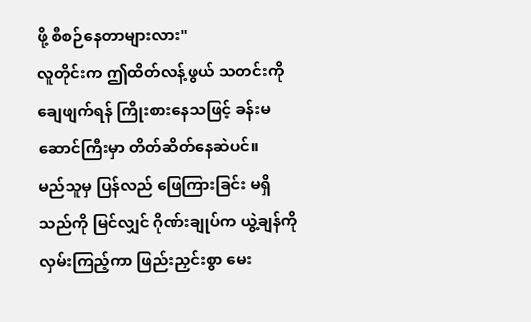ဖို့ စီစဉ်နေတာများလား"
လူတိုင်းက ဤထိတ်လန့်ဖွယ် သတင်းကို ချေဖျက်ရန် ကြိုးစားနေသဖြင့် ခန်းမဆောင်ကြီးမှာ တိတ်ဆိတ်နေဆဲပင်။
မည်သူမှ ပြန်လည် ဖြေကြားခြင်း မရှိသည်ကို မြင်လျှင် ဂိုဏ်းချုပ်က ယွဲ့ချန်ကို လှမ်းကြည့်ကာ ဖြည်းညှင်းစွာ မေး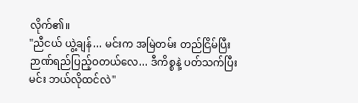လိုက်၏။
"ညီငယ် ယွဲ့ချန်... မင်းက အမြဲတမ်း တည်ငြိမ်ပြီး ဉာဏ်ရည်ပြည့်ဝတယ်လေ... ဒီကိစ္စနဲ့ ပတ်သက်ပြီး မင်း ဘယ်လိုထင်လဲ"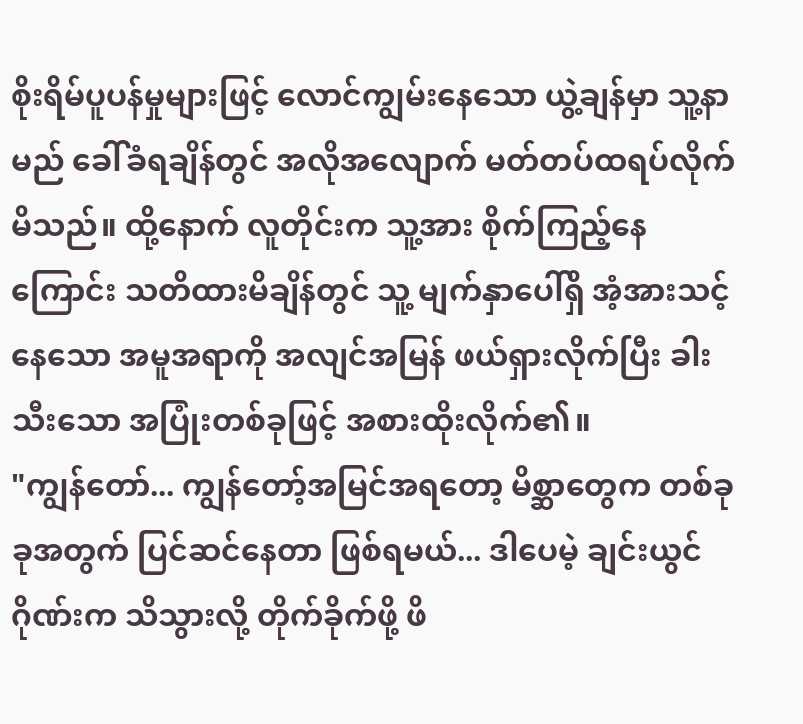စိုးရိမ်ပူပန်မှုများဖြင့် လောင်ကျွမ်းနေသော ယွဲ့ချန်မှာ သူ့နာမည် ခေါ်ခံရချိန်တွင် အလိုအလျောက် မတ်တပ်ထရပ်လိုက်မိသည်။ ထို့နောက် လူတိုင်းက သူ့အား စိုက်ကြည့်နေကြောင်း သတိထားမိချိန်တွင် သူ့ မျက်နှာပေါ်ရှိ အံ့အားသင့်နေသော အမူအရာကို အလျင်အမြန် ဖယ်ရှားလိုက်ပြီး ခါးသီးသော အပြုံးတစ်ခုဖြင့် အစားထိုးလိုက်၏။
"ကျွန်တော်... ကျွန်တော့်အမြင်အရတော့ မိစ္ဆာတွေက တစ်ခုခုအတွက် ပြင်ဆင်နေတာ ဖြစ်ရမယ်... ဒါပေမဲ့ ချင်းယွင်ဂိုဏ်းက သိသွားလို့ တိုက်ခိုက်ဖို့ ဖိ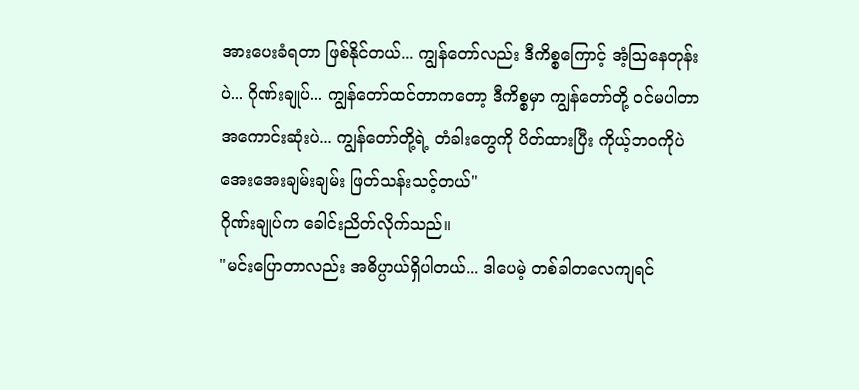အားပေးခံရတာ ဖြစ်နိုင်တယ်... ကျွန်တော်လည်း ဒီကိစ္စကြောင့် အံ့ဩနေတုန်းပဲ... ဂိုဏ်းချုပ်... ကျွန်တော်ထင်တာကတော့ ဒီကိစ္စမှာ ကျွန်တော်တို့ ဝင်မပါတာ အကောင်းဆုံးပဲ... ကျွန်တော်တို့ရဲ့ တံခါးတွေကို ပိတ်ထားပြီး ကိုယ့်ဘဝကိုပဲ အေးအေးချမ်းချမ်း ဖြတ်သန်းသင့်တယ်"
ဂိုဏ်းချုပ်က ခေါင်းညိတ်လိုက်သည်။
"မင်းပြောတာလည်း အဓိပ္ပာယ်ရှိပါတယ်... ဒါပေမဲ့ တစ်ခါတလေကျရင်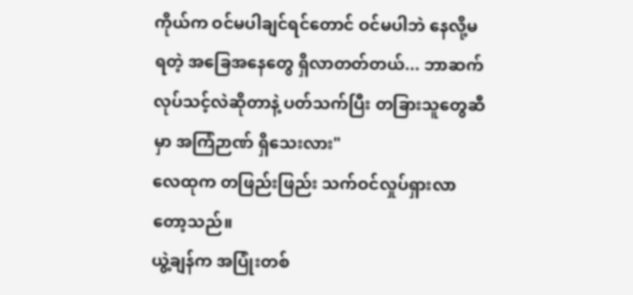ကိုယ်က ဝင်မပါချင်ရင်တောင် ဝင်မပါဘဲ နေလို့မရတဲ့ အခြေအနေတွေ ရှိလာတတ်တယ်... ဘာဆက်လုပ်သင့်လဲဆိုတာနဲ့ ပတ်သက်ပြီး တခြားသူတွေဆီမှာ အကြံဉာဏ် ရှိသေးလား"
လေထုက တဖြည်းဖြည်း သက်ဝင်လှုပ်ရှားလာတော့သည်။
ယွဲ့ချန်က အပြုံးတစ်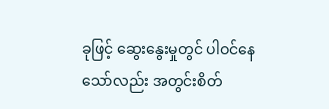ခုဖြင့် ဆွေးနွေးမှုတွင် ပါဝင်နေသော်လည်း အတွင်းစိတ်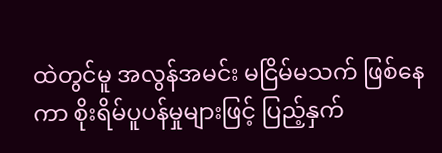ထဲတွင်မူ အလွန်အမင်း မငြိမ်မသက် ဖြစ်နေကာ စိုးရိမ်ပူပန်မှုများဖြင့် ပြည့်နှက်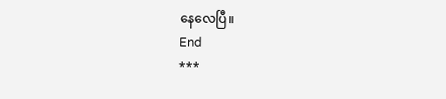နေလေပြီ။
End
***